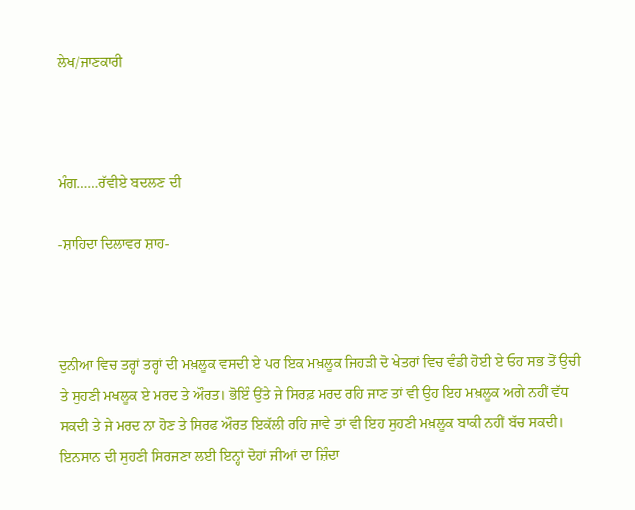ਲੇਖ/ਜਾਣਕਾਰੀ



ਮੰਗ……ਰੱਵੀਏ ਬਦਲਣ ਦੀ

-ਸ਼ਾਹਿਦਾ ਦਿਲਾਵਰ ਸ਼ਾਹ-



ਦੁਨੀਆ ਵਿਚ ਤਰ੍ਹਾਂ ਤਰ੍ਹਾਂ ਦੀ ਮਖ਼ਲੂਕ ਵਸਦੀ ਏ ਪਰ ਇਕ ਮਖ਼ਲੂਕ ਜਿਹੜੀ ਦੋ ਖੇਤਰਾਂ ਵਿਚ ਵੰਡੀ ਹੋਈ ਏ ਓਹ ਸਭ ਤੋਂ ਉਚੀ ਤੇ ਸੁਹਣੀ ਮਖਲੂਕ ਏ ਮਰਦ ਤੇ ਔਰਤ। ਭੋਇੰ ਉਂਤੇ ਜੇ ਸਿਰਫ਼ ਮਰਦ ਰਹਿ ਜਾਣ ਤਾਂ ਵੀ ਉਹ ਇਹ ਮਖ਼ਲੂਕ ਅਗੇ ਨਹੀਂ ਵੱਧ ਸਕਦੀ ਤੇ ਜੇ ਮਰਦ ਨਾ ਹੋਣ ਤੇ ਸਿਰਫ ਔਰਤ ਇਕੱਲੀ ਰਹਿ ਜਾਵੇ ਤਾਂ ਵੀ ਇਹ ਸੁਹਣੀ ਮਖ਼ਲੂਕ ਬਾਕੀ ਨਹੀਂ ਬੱਚ ਸਕਦੀ। ਇਨਸਾਨ ਦੀ ਸੁਹਣੀ ਸਿਰਜਣਾ ਲਈ ਇਨ੍ਹਾਂ ਦੋਹਾਂ ਜੀਆਂ ਦਾ ਜ਼ਿੰਦਾ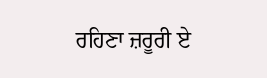ਰਹਿਣਾ ਜ਼ਰੂਰੀ ਏ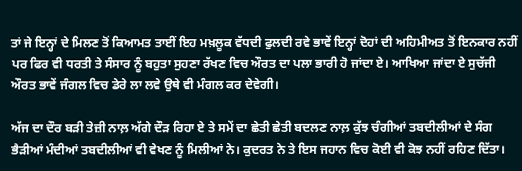ਤਾਂ ਜੇ ਇਨ੍ਹਾਂ ਦੇ ਮਿਲਣ ਤੋਂ ਕਿਆਮਤ ਤਾਈਂ ਇਹ ਮਖ਼ਲੂਕ ਵੱਧਦੀ ਫੁਲਦੀ ਰਵੇ ਭਾਵੇਂ ਇਨ੍ਹਾਂ ਦੋਹਾਂ ਦੀ ਅਹਿਮੀਅਤ ਤੋਂ ਇਨਕਾਰ ਨਹੀਂ ਪਰ ਫਿਰ ਵੀ ਧਰਤੀ ਤੇ ਸੰਸਾਰ ਨੂੰ ਬਹੁਤਾ ਸੁਹਣਾ ਰੱਖਣ ਵਿਚ ਔਰਤ ਦਾ ਪਲਾ ਭਾਰੀ ਹੋ ਜਾਂਦਾ ਏ। ਆਖਿਆ ਜਾਂਦਾ ਏ ਸੁਚੱਜੀ ਔਰਤ ਭਾਵੇਂ ਜੰਗਲ ਵਿਚ ਡੇਰੇ ਲਾ ਲਵੇ ਉਥੇ ਵੀ ਮੰਗਲ ਕਰ ਦੇਵੇਗੀ।

ਅੱਜ ਦਾ ਦੌਰ ਬੜੀ ਤੇਜ਼ੀ ਨਾਲ਼ ਅੱਗੇ ਦੌੜ ਰਿਹਾ ਏ ਤੇ ਸਮੇਂ ਦਾ ਛੇਤੀ ਛੇਤੀ ਬਦਲਣ ਨਾਲ਼ ਕੁੱਝ ਚੰਗੀਆਂ ਤਬਦੀਲੀਆਂ ਦੇ ਸੰਗ ਭੈੜੀਆਂ ਮੰਦੀਆਂ ਤਬਦੀਲੀਆਂ ਵੀ ਵੇਖਣ ਨੂੰ ਮਿਲੀਆਂ ਨੇ। ਕੁਦਰਤ ਨੇ ਤੇ ਇਸ ਜਹਾਨ ਵਿਚ ਕੋਈ ਵੀ ਕੋਝ ਨਹੀਂ ਰਹਿਣ ਦਿੱਤਾ।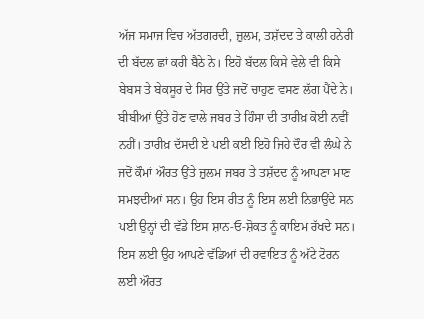ਅੱਜ ਸਮਾਜ ਵਿਚ ਅੱਤਗਰਦੀ, ਜ਼ੁਲਮ, ਤਸ਼ੱਦਦ ਤੇ ਕਾਲੀ ਹਨੇਰੀ ਦੀ ਬੱਦਲ ਛਾਂ ਕਰੀ ਬੈਠੇ ਨੇ। ਇਹੋ ਬੱਦਲ ਕਿਸੇ ਵੇਲੇ ਵੀ ਕਿਸੇ ਬੇਬਸ ਤੇ ਬੇਕਸੂਰ ਦੇ ਸਿਰ ਉਂਤੇ ਜਦੋਂ ਚਾਹੁਣ ਵਸਣ ਲੱਗ ਪੈਂਦੇ ਨੇ। ਬੀਬੀਆਂ ਉਂਤੇ ਹੋਣ ਵਾਲੇ ਜਬਰ ਤੇ ਹਿੰਸਾ ਦੀ ਤਾਰੀਖ਼ ਕੋਈ ਨਵੀਂ ਨਹੀਂ। ਤਾਰੀਖ਼ ਦੱਸਦੀ ਏ ਪਈ ਕਈ ਇਹੋ ਜਿਹੇ ਦੌਰ ਵੀ ਲੰਘੇ ਨੇ ਜਦੋਂ ਕੌਮਾਂ ਔਰਤ ਉਂਤੇ ਜ਼ੁਲਮ ਜਬਰ ਤੇ ਤਸ਼ੱਦਦ ਨੂੰ ਆਪਣਾ ਮਾਣ ਸਮਝਦੀਆਂ ਸਨ। ਉਹ ਇਸ ਰੀਤ ਨੂੰ ਇਸ ਲਈ ਨਿਭਾਉਂਦੇ ਸਨ ਪਈ ਉਨ੍ਹਾਂ ਦੀ ਵੱਡੇ ਇਸ ਸ਼ਾਨ-ਓ-ਸ਼ੋਕਤ ਨੂੰ ਕਾਇਮ ਰੱਖਦੇ ਸਨ। ਇਸ ਲਈ ਉਹ ਆਪਣੇ ਵੱਡਿਆਂ ਦੀ ਰਵਾਇਤ ਨੂੰ ਅੱਟੇ ਟੋਰਨ ਲਈ ਔਰਤ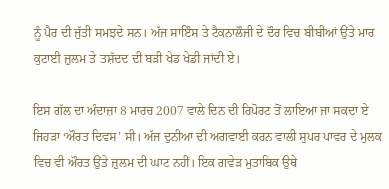ਨੂੰ ਪੈਰ ਦੀ ਜੁੱਤੀ ਸਮਝਦੇ ਸਨ। ਅੱਜ ਸਾਇੰਸ ਤੇ ਟੈਕਨਾਲੌਜੀ ਦੇ ਦੌਰ ਵਿਚ ਬੀਬੀਆਂ ਉਂਤੇ ਮਾਰ ਕੁਟਾਈ ਜ਼ੁਲਮ ਤੇ ਤਸ਼ੱਦਦ ਦੀ ਬੜੀ ਖੇਡ ਖੇਡੀ ਜਾਂਦੀ ਏ।

ਇਸ ਗੱਲ ਦਾ ਅੰਦਾਜ਼ਾ 8 ਮਾਰਚ 2007 ਵਾਲੇ ਦਿਨ ਦੀ ਰਿਪੋਰਟ ਤੋਂ ਲਾਇਆ ਜਾ ਸਕਦਾ ਏ ਜਿਹੜਾ ‘ਔਰਤ ਦਿਵਸ’ ਸੀ। ਅੱਜ ਦੁਨੀਆ ਦੀ ਅਗਵਾਈ ਕਰਨ ਵਾਲੀ ਸੁਪਰ ਪਾਵਰ ਦੇ ਮੁਲਕ ਵਿਚ ਵੀ ਔਰਤ ਉਂਤੇ ਜ਼ੁਲਮ ਦੀ ਘਾਟ ਨਹੀਂ। ਇਕ ਗਵੇੜ ਮੁਤਾਬਿਕ ਉਥੇ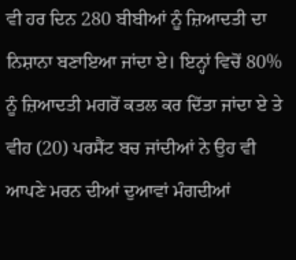ਵੀ ਹਰ ਦਿਨ 280 ਬੀਬੀਆਂ ਨੂੰ ਜ਼ਿਆਦਤੀ ਦਾ ਨਿਸ਼ਾਨਾ ਬਣਾਇਆ ਜਾਂਦਾ ਏ। ਇਨ੍ਹਾਂ ਵਿਚੋਂ 80% ਨੂੰ ਜ਼ਿਆਦਤੀ ਮਗਰੋਂ ਕਤਲ ਕਰ ਦਿੱਤਾ ਜਾਂਦਾ ਏ ਤੇ ਵੀਹ (20) ਪਰਸੈਂਟ ਬਚ ਜਾਂਦੀਆਂ ਨੇ ਉਹ ਵੀ ਆਪਣੇ ਮਰਨ ਦੀਆਂ ਦੁਆਵਾਂ ਮੰਗਦੀਆਂ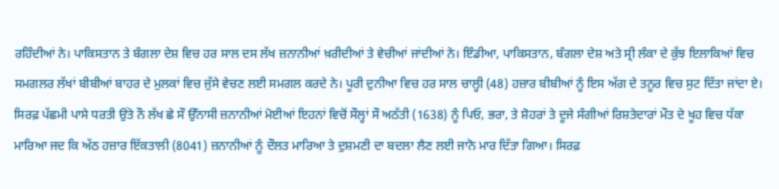ਰਹਿੰਦੀਆਂ ਨੇ। ਪਾਕਿਸਤਾਨ ਤੇ ਬੰਗਲਾ ਦੇਸ਼ ਵਿਚ ਹਰ ਸਾਲ ਦਸ ਲੱਖ ਜ਼ਨਾਨੀਆਂ ਖ਼ਰੀਦੀਆਂ ਤੇ ਵੇਚੀਆਂ ਜਾਂਦੀਆਂ ਨੇ। ਇੰਡੀਆ, ਪਾਕਿਸਤਾਨ, ਬੰਗਲਾ ਦੇਸ਼ ਅਤੇ ਸ੍ਰੀ ਲੰਕਾ ਦੇ ਕੁੱਝ ਇਲਾਕਿਆਂ ਵਿਚ ਸਮਗਲਰ ਲੱਖਾਂ ਬੀਬੀਆਂ ਬਾਹਰ ਦੇ ਮੁਲਕਾਂ ਵਿਚ ਜੁੱਸੇ ਵੇਚਣ ਲਈ ਸਮਗਲ ਕਰਦੇ ਨੇ। ਪੂਰੀ ਦੁਨੀਆ ਵਿਚ ਹਰ ਸਾਲ ਚਾਲ੍ਹੀ (48) ਹਜ਼ਾਰ ਬੀਬੀਆਂ ਨੂੰ ਇਸ ਅੱਗ ਦੇ ਤਨੂਰ ਵਿਚ ਸੁਟ ਦਿੱਤਾ ਜਾਂਦਾ ਏ। ਸਿਰਫ਼ ਪੱਛਮੀ ਪਾਸੇ ਧਰਤੀ ਉਂਤੇ ਨੌ ਲੱਖ ਛੇ ਸੌ ਉੱਨਾਸੀ ਜ਼ਨਾਨੀਆਂ ਮੋਈਆਂ ਇਹਨਾਂ ਵਿਚੋਂ ਸੌਲ੍ਹਾਂ ਸੌ ਅਠੱਤੀ (1638) ਨੂੰ ਪਿਓ, ਭਰਾ, ਤੇ ਸ਼ੋਹਰਾਂ ਤੇ ਦੂਜੇ ਸੰਗੀਆਂ ਰਿਸ਼ਤੇਦਾਰਾਂ ਮੌਤ ਦੇ ਖੂਹ ਵਿਚ ਧੱਕਾ ਮਾਰਿਆ ਜਦ ਕਿ ਅੱਠ ਹਜ਼ਾਰ ਇੱਕਤਾਲੀ (8041) ਜ਼ਨਾਨੀਆਂ ਨੂੰ ਦੌਲਤ ਮਾਰਿਆ ਤੇ ਦੁਸ਼ਮਣੀ ਦਾ ਬਦਲਾ ਲੈਣ ਲਈ ਜਾਨੋ ਮਾਰ ਦਿੱਤਾ ਗਿਆ। ਸਿਰਫ਼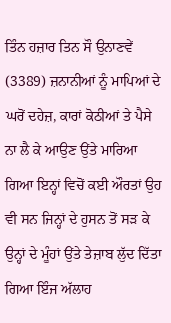ਤਿੰਨ ਹਜ਼ਾਰ ਤਿਨ ਸੌ ਉਨਾਣਵੇਂ (3389) ਜ਼ਨਾਨੀਆਂ ਨੂੰ ਮਾਪਿਆਂ ਦੇ ਘਰੋਂ ਦਹੇਜ਼, ਕਾਰਾਂ ਕੋਠੀਆਂ ਤੇ ਪੈਸੇ ਨਾ ਲੈ ਕੇ ਆਉਣ ਉਂਤੇ ਮਾਰਿਆ ਗਿਆ ਇਨ੍ਹਾਂ ਵਿਚੋਂ ਕਈ ਔਰਤਾਂ ਉਹ ਵੀ ਸਨ ਜਿਨ੍ਹਾਂ ਦੇ ਹੁਸਨ ਤੋਂ ਸੜ ਕੇ ਉਨ੍ਹਾਂ ਦੇ ਮੂੰਹਾਂ ਉਂਤੇ ਤੇਜ਼ਾਬ ਲੁੱਦ ਦਿੱਤਾ ਗਿਆ ਇੰਜ ਅੱਲਾਹ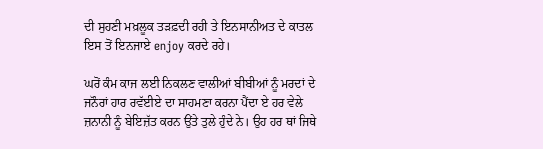ਦੀ ਸੁਹਣੀ ਮਖ਼ਲੂਕ ਤੜਫ਼ਦੀ ਰਹੀ ਤੇ ਇਨਸਾਨੀਅਤ ਦੇ ਕਾਤਲ ਇਸ ਤੋਂ ਇਨਜਾਏ enjoy ਕਰਦੇ ਰਹੇ।

ਘਰੋਂ ਕੰਮ ਕਾਜ ਲਈ ਨਿਕਲਣ ਵਾਲੀਆਂ ਬੀਬੀਆਂ ਨੂੰ ਮਰਦਾਂ ਦੇ ਜਨੌਰਾਂ ਹਾਰ ਰਵੱਈਏ ਦਾ ਸਾਹਮਣਾ ਕਰਨਾ ਪੈਂਦਾ ਏ ਹਰ ਵੇਲੇ ਜ਼ਨਾਨੀ ਨੂੰ ਬੇਇਜ਼ੱਤ ਕਰਨ ਉਂਤੇ ਤੁਲੇ ਹੁੰਦੇ ਨੇ। ਉਹ ਹਰ ਥਾਂ ਜਿਥੇ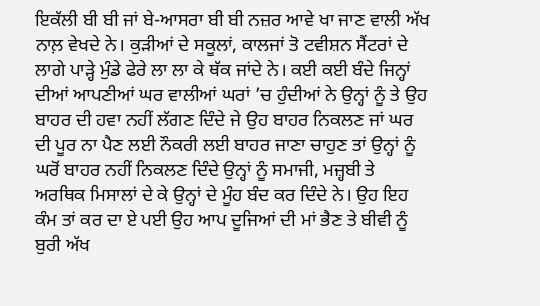ਇਕੱਲੀ ਬੀ ਬੀ ਜਾਂ ਬੇ-ਆਸਰਾ ਬੀ ਬੀ ਨਜ਼ਰ ਆਵੇ ਖਾ ਜਾਣ ਵਾਲੀ ਅੱਖ ਨਾਲ਼ ਵੇਖਦੇ ਨੇ। ਕੁੜੀਆਂ ਦੇ ਸਕੂਲਾਂ, ਕਾਲਜਾਂ ਤੋ ਟਵੀਸ਼ਨ ਸੈਂਟਰਾਂ ਦੇ ਲਾਗੇ ਪਾੜ੍ਹੇ ਮੁੰਡੇ ਫੇਰੇ ਲਾ ਲਾ ਕੇ ਥੱਕ ਜਾਂਦੇ ਨੇ। ਕਈ ਕਈ ਬੰਦੇ ਜਿਨ੍ਹਾਂ ਦੀਆਂ ਆਪਣੀਆਂ ਘਰ ਵਾਲੀਆਂ ਘਰਾਂ ’ਚ ਹੁੰਦੀਆਂ ਨੇ ਉਨ੍ਹਾਂ ਨੂੰ ਤੇ ਉਹ ਬਾਹਰ ਦੀ ਹਵਾ ਨਹੀਂ ਲੱਗਣ ਦਿੰਦੇ ਜੇ ਉਹ ਬਾਹਰ ਨਿਕਲਣ ਜਾਂ ਘਰ ਦੀ ਪੂਰ ਨਾ ਪੈਣ ਲਈ ਨੌਕਰੀ ਲਈ ਬਾਹਰ ਜਾਣਾ ਚਾਹੁਣ ਤਾਂ ਉਨ੍ਹਾਂ ਨੂੰ ਘਰੋਂ ਬਾਹਰ ਨਹੀਂ ਨਿਕਲਣ ਦਿੰਦੇ ਉਨ੍ਹਾਂ ਨੂੰ ਸਮਾਜੀ, ਮਜ਼੍ਹਬੀ ਤੇ ਅਰਥਿਕ ਮਿਸਾਲਾਂ ਦੇ ਕੇ ਉਨ੍ਹਾਂ ਦੇ ਮੂੰਹ ਬੰਦ ਕਰ ਦਿੰਦੇ ਨੇ। ਉਹ ਇਹ ਕੰਮ ਤਾਂ ਕਰ ਦਾ ਏ ਪਈ ਉਹ ਆਪ ਦੂਜਿਆਂ ਦੀ ਮਾਂ ਭੈਣ ਤੇ ਬੀਵੀ ਨੂੰ ਬੁਰੀ ਅੱਖ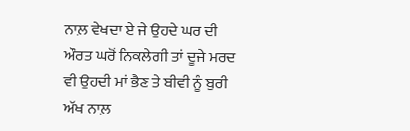ਨਾਲ਼ ਵੇਖਦਾ ਏ ਜੇ ਉਹਦੇ ਘਰ ਦੀ ਔਰਤ ਘਰੋਂ ਨਿਕਲੇਗੀ ਤਾਂ ਦੂਜੇ ਮਰਦ ਵੀ ਉਹਦੀ ਮਾਂ ਭੈਣ ਤੇ ਬੀਵੀ ਨੂੰ ਬੁਰੀ ਅੱਖ ਨਾਲ਼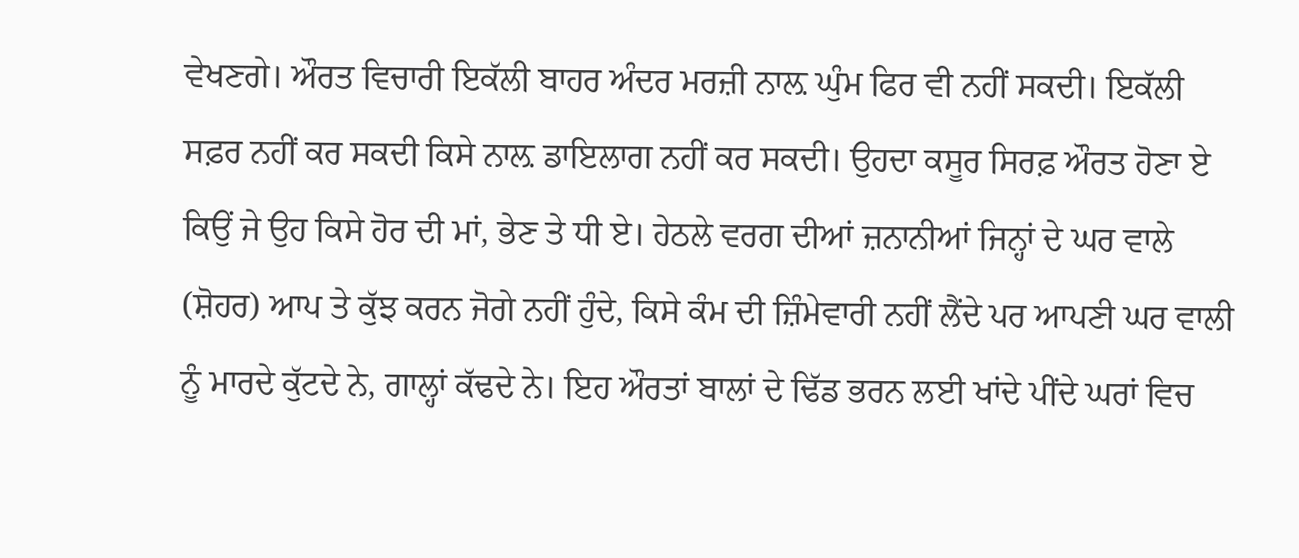ਵੇਖਣਗੇ। ਔਰਤ ਵਿਚਾਰੀ ਇਕੱਲੀ ਬਾਹਰ ਅੰਦਰ ਮਰਜ਼ੀ ਨਾਲ਼ ਘੁੰਮ ਫਿਰ ਵੀ ਨਹੀਂ ਸਕਦੀ। ਇਕੱਲੀ ਸਫ਼ਰ ਨਹੀਂ ਕਰ ਸਕਦੀ ਕਿਸੇ ਨਾਲ਼ ਡਾਇਲਾਗ ਨਹੀਂ ਕਰ ਸਕਦੀ। ਉਹਦਾ ਕਸੂਰ ਸਿਰਫ਼ ਔਰਤ ਹੋਣਾ ਏ ਕਿਉਂ ਜੇ ਉਹ ਕਿਸੇ ਹੋਰ ਦੀ ਮਾਂ, ਭੇਣ ਤੇ ਧੀ ਏ। ਹੇਠਲੇ ਵਰਗ ਦੀਆਂ ਜ਼ਨਾਨੀਆਂ ਜਿਨ੍ਹਾਂ ਦੇ ਘਰ ਵਾਲੇ (ਸ਼ੋਹਰ) ਆਪ ਤੇ ਕੁੱਝ ਕਰਨ ਜੋਗੇ ਨਹੀਂ ਹੁੰਦੇ, ਕਿਸੇ ਕੰਮ ਦੀ ਜ਼ਿੰਮੇਵਾਰੀ ਨਹੀਂ ਲੈਂਦੇ ਪਰ ਆਪਣੀ ਘਰ ਵਾਲੀ ਨੂੰ ਮਾਰਦੇ ਕੁੱਟਦੇ ਨੇ, ਗਾਲ੍ਹਾਂ ਕੱਢਦੇ ਨੇ। ਇਹ ਔਰਤਾਂ ਬਾਲਾਂ ਦੇ ਢਿੱਡ ਭਰਨ ਲਈ ਖਾਂਦੇ ਪੀਂਦੇ ਘਰਾਂ ਵਿਚ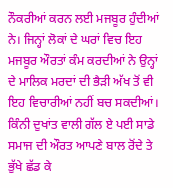ਨੌਕਰੀਆਂ ਕਰਨ ਲਈ ਮਜਬੂਰ ਹੁੰਦੀਆਂ ਨੇ। ਜਿਨ੍ਹਾਂ ਲੋਕਾਂ ਦੇ ਘਰਾਂ ਵਿਚ ਇਹ ਮਜਬੂਰ ਔਰਤਾਂ ਕੰਮ ਕਰਦੀਆਂ ਨੇ ਉਨ੍ਹਾਂ ਦੇ ਮਾਲਿਕ ਮਰਦਾਂ ਦੀ ਭੈੜੀ ਅੱਖ ਤੋਂ ਵੀ ਇਹ ਵਿਚਾਰੀਆਂ ਨਹੀਂ ਬਚ ਸਕਦੀਆਂ। ਕਿੰਨੀ ਦੁਖਾਂਤ ਵਾਲੀ ਗੱਲ ਏ ਪਈ ਸਾਡੇ ਸਮਾਜ ਦੀ ਔਰਤ ਆਪਣੇ ਬਾਲ ਰੋਂਦੇ ਤੇ ਭੁੱਖੇ ਛੱਡ ਕੇ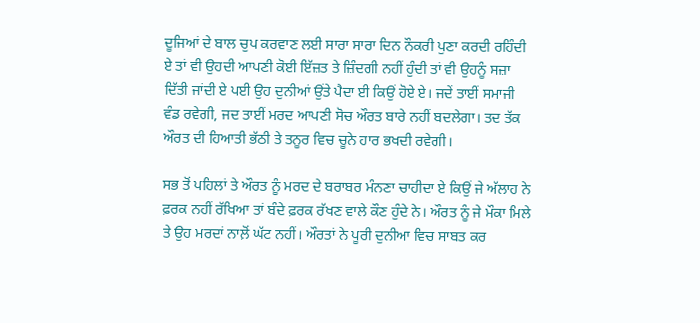ਦੂਜਿਆਂ ਦੇ ਬਾਲ ਚੁਪ ਕਰਵਾਣ ਲਈ ਸਾਰਾ ਸਾਰਾ ਦਿਨ ਨੌਕਰੀ ਪੁਣਾ ਕਰਦੀ ਰਹਿੰਦੀ ਏ ਤਾਂ ਵੀ ਉਹਦੀ ਆਪਣੀ ਕੋਈ ਇੱਜ਼ਤ ਤੇ ਜ਼ਿੰਦਗੀ ਨਹੀਂ ਹੁੰਦੀ ਤਾਂ ਵੀ ਉਹਨੂੰ ਸਜ਼ਾ ਦਿੱਤੀ ਜਾਂਦੀ ਏ ਪਈ ਉਹ ਦੁਨੀਆਂ ਉਂਤੇ ਪੈਦਾ ਈ ਕਿਉਂ ਹੋਏ ਏ। ਜਦੇਂ ਤਾਈਂ ਸਮਾਜੀ ਵੰਡ ਰਵੇਗੀ, ਜਦ ਤਾਈਂ ਮਰਦ ਆਪਣੀ ਸੋਚ ਔਰਤ ਬਾਰੇ ਨਹੀਂ ਬਦਲੇਗਾ। ਤਦ ਤੱਕ ਔਰਤ ਦੀ ਹਿਆਤੀ ਭੱਠੀ ਤੇ ਤਨੂਰ ਵਿਚ ਚੂਨੇ ਹਾਰ ਭਖਦੀ ਰਵੇਗੀ।

ਸਭ ਤੋਂ ਪਹਿਲਾਂ ਤੇ ਔਰਤ ਨੂੰ ਮਰਦ ਦੇ ਬਰਾਬਰ ਮੰਨਣਾ ਚਾਹੀਦਾ ਏ ਕਿਉਂ ਜੇ ਅੱਲਾਹ ਨੇ ਫ਼ਰਕ ਨਹੀਂ ਰੱਖਿਆ ਤਾਂ ਬੰਦੇ ਫ਼ਰਕ ਰੱਖਣ ਵਾਲੇ ਕੌਣ ਹੁੰਦੇ ਨੇ। ਔਰਤ ਨੂੰ ਜੇ ਮੌਕਾ ਮਿਲੇ ਤੇ ਉਹ ਮਰਦਾਂ ਨਾਲ਼ੋਂ ਘੱਟ ਨਹੀਂ। ਔਰਤਾਂ ਨੇ ਪੂਰੀ ਦੁਨੀਆ ਵਿਚ ਸਾਬਤ ਕਰ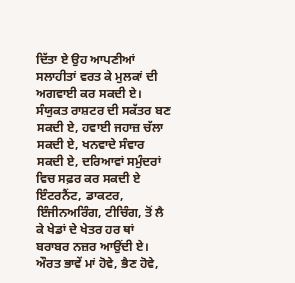ਦਿੱਤਾ ਏ ਉਹ ਆਪਣੀਆਂ ਸਲਾਹੀਤਾਂ ਵਰਤ ਕੇ ਮੁਲਕਾਂ ਦੀ ਅਗਵਾਈ ਕਰ ਸਕਦੀ ਏ। ਸੰਯੁਕਤ ਰਾਸ਼ਟਰ ਦੀ ਸਕੱਤਰ ਬਣ ਸਕਦੀ ਏ, ਹਵਾਈ ਜਹਾਜ਼ ਚੱਲਾ ਸਕਦੀ ਏ, ਖਨਵਾਦੇ ਸੰਵਾਰ ਸਕਦੀ ਏ, ਦਰਿਆਵਾਂ ਸਮੁੰਦਰਾਂ ਵਿਚ ਸਫ਼ਰ ਕਰ ਸਕਦੀ ਏ ਇੰਟਰਨੈਂਟ, ਡਾਕਟਰ, ਇੰਜੀਨਅਰਿੰਗ, ਟੀਚਿੰਗ, ਤੋਂ ਲੈ ਕੇ ਖੇਡਾਂ ਦੇ ਖੇਤਰ ਹਰ ਥਾਂ ਬਰਾਬਰ ਨਜ਼ਰ ਆਉਂਦੀ ਏ। ਔਰਤ ਭਾਵੇਂ ਮਾਂ ਹੋਵੇ, ਭੈਣ ਹੋਵੇ,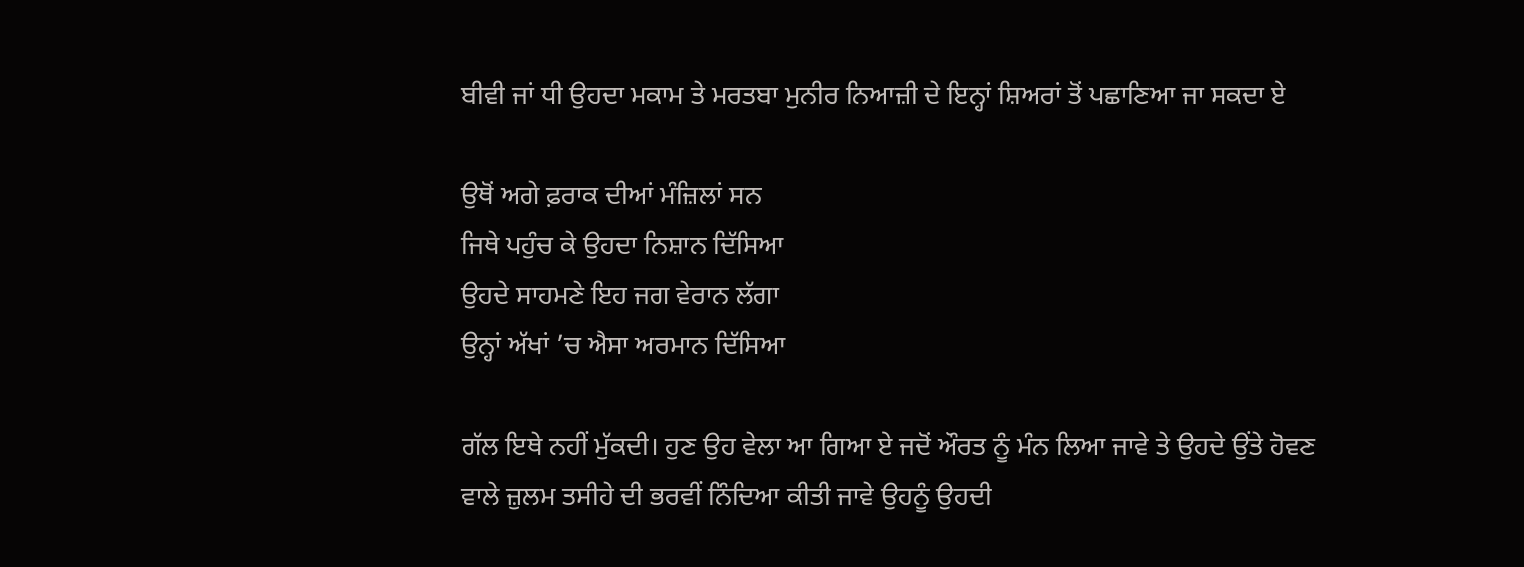ਬੀਵੀ ਜਾਂ ਧੀ ਉਹਦਾ ਮਕਾਮ ਤੇ ਮਰਤਬਾ ਮੁਨੀਰ ਨਿਆਜ਼ੀ ਦੇ ਇਨ੍ਹਾਂ ਸ਼ਿਅਰਾਂ ਤੋਂ ਪਛਾਣਿਆ ਜਾ ਸਕਦਾ ਏ

ਉਥੋਂ ਅਗੇ ਫ਼ਰਾਕ ਦੀਆਂ ਮੰਜ਼ਿਲਾਂ ਸਨ
ਜਿਥੇ ਪਹੁੰਚ ਕੇ ਉਹਦਾ ਨਿਸ਼ਾਨ ਦਿੱਸਿਆ
ਉਹਦੇ ਸਾਹਮਣੇ ਇਹ ਜਗ ਵੇਰਾਨ ਲੱਗਾ
ਉਨ੍ਹਾਂ ਅੱਖਾਂ ’ਚ ਐਸਾ ਅਰਮਾਨ ਦਿੱਸਿਆ

ਗੱਲ ਇਥੇ ਨਹੀਂ ਮੁੱਕਦੀ। ਹੁਣ ਉਹ ਵੇਲਾ ਆ ਗਿਆ ਏ ਜਦੋਂ ਔਰਤ ਨੂੰ ਮੰਨ ਲਿਆ ਜਾਵੇ ਤੇ ਉਹਦੇ ਉਂਤੇ ਹੋਵਣ ਵਾਲੇ ਜ਼ੁਲਮ ਤਸੀਹੇ ਦੀ ਭਰਵੀਂ ਨਿੰਦਿਆ ਕੀਤੀ ਜਾਵੇ ਉਹਨੂੰ ਉਹਦੀ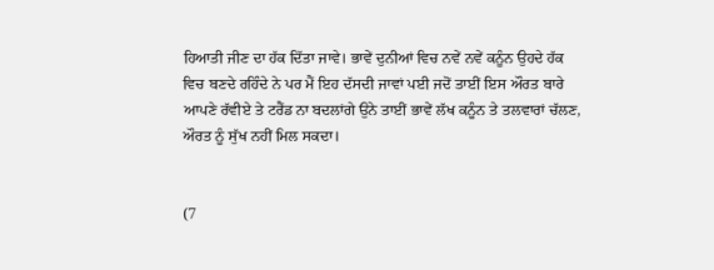ਹਿਆਤੀ ਜੀਣ ਦਾ ਹੱਕ ਦਿੱਤਾ ਜਾਵੇ। ਭਾਵੇਂ ਦੁਨੀਆਂ ਵਿਚ ਨਵੇਂ ਨਵੇਂ ਕਨੂੰਨ ਉਹਦੇ ਹੱਕ ਵਿਚ ਬਣਦੇ ਰਹਿੰਦੇ ਨੇ ਪਰ ਮੈਂ ਇਹ ਦੱਸਦੀ ਜਾਵਾਂ ਪਈ ਜਦੋਂ ਤਾਈਂ ਇਸ ਔਰਤ ਬਾਰੇ ਆਪਣੇ ਰੱਵੀਏ ਤੇ ਟਰੈਂਡ ਨਾ ਬਦਲਾਂਗੇ ਉਨੇ ਤਾਈਂ ਭਾਵੇਂ ਲੱਖ ਕਨੂੰਨ ਤੇ ਤਲਵਾਰਾਂ ਚੱਲਣ, ਔਰਤ ਨੂੰ ਸੁੱਖ ਨਹੀਂ ਮਿਲ ਸਕਦਾ।


(7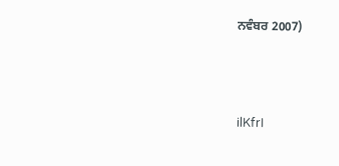ਨਵੰਬਰ 2007)



ilKfrI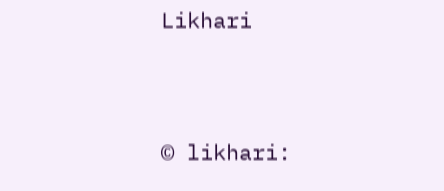Likhari


© likhari: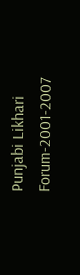Punjabi Likhari Forum-2001-2007